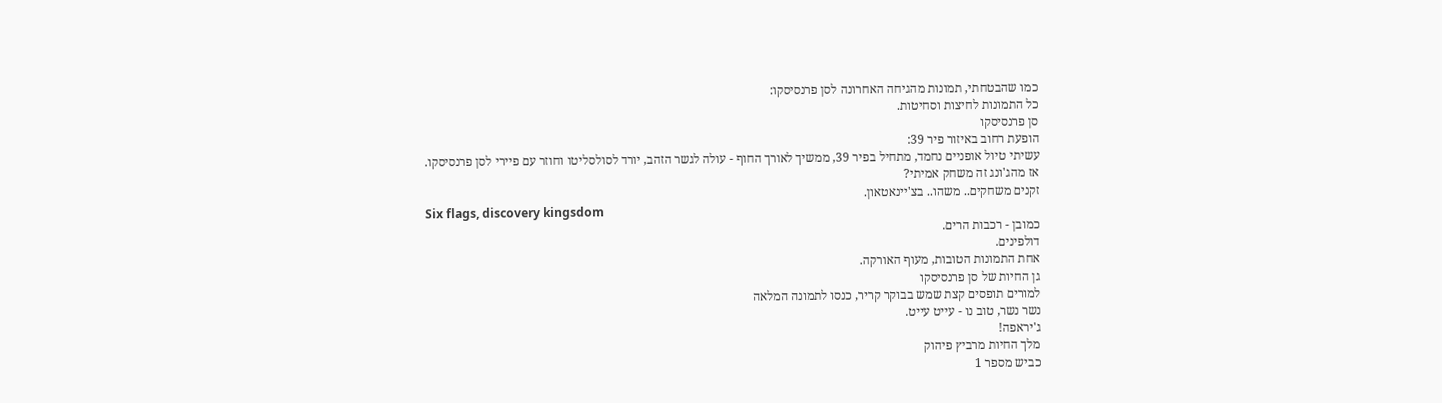כמו שהבטחתי, תמונות מהגיחה האחרונה לסן פרנסיסקו:
כל התמונות לחיצות וסחיטות.
סן פרנסיסקו
הופעת רחוב באיזור פיר 39:
עשיתי טיול אופניים נחמד, מתחיל בפיר 39, ממשיך לאורך החוף - עולה לגשר הזהב, יורד לסולסליטו וחוזר עם פיירי לסן פרנסיסקו.
אז מהג'ונג זה משחק אמיתי?
זקנים משחקים.. משהו.. בצ'יינאטאון.
Six flags, discovery kingsdom
כמובן - רכבות הרים.
דולפינים.
אחת התמונות הטובות, מעוף האורקה.
גן החיות של סן פרנסיסקו
למורים תופסים קצת שמש בבוקר קריר, כנסו לתמונה המלאה
נשר נשר, טוב נו - עייט עייט.
ג'יראפה!
מלך החיות מרביץ פיהוק
כביש מספר 1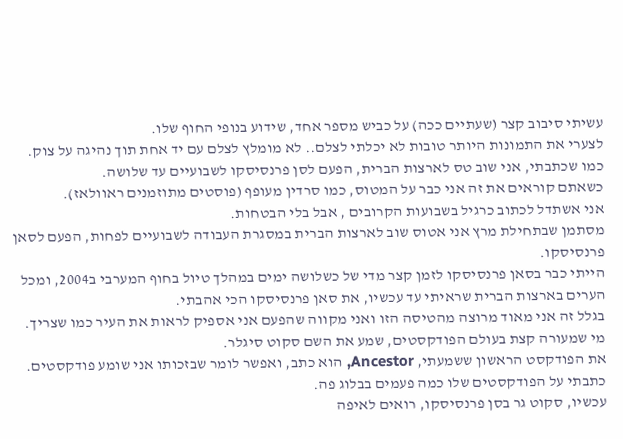עשיתי סיבוב קצר (שעתיים ככה) על כביש מספר אחד, שידוע בנופי החוף שלו.
לצערי את התמונות היותר טובות לא יכלתי לצלם.. לא מומלץ לצלם עם יד אחת תוך נהיגה על צוק.
כמו שכתבתי, אני שוב טס לארצות הברית, הפעם לסן פרנסיסקו לשבועיים עד שלושה.
כשאתם קוראים את זה אני כבר על המטוס, כמו סרדין מעופף (פוסטים מתוזמנים ראוולאז).
אני אשתדל לכתוב כרגיל בשבועות הקרובים , אבל בלי הבטחות.
מסתמן שבתחילת מרץ אני אטוס שוב לארצות הברית במסגרת העבודה לשבועיים לפחות, הפעם לסאן פרנסיסקו.
הייתי כבר בסאן פרנסיסקו לזמן קצר מדי של כשלושה ימים במהלך טיול בחוף המערבי ב2004, ומכל הערים בארצות הברית שראיתי עד עכשיו, את סאן פרנסיסקו הכי אהבתי.
בגלל זה אני מאוד מרוצה מהטיסה הזו ואני מקווה שהפעם אני אספיק לראות את העיר כמו שצריך.
מי שמעורה קצת בעולם הפודקסטים, שמע את השם סקוט סיגלר.
את הפודקסט הראשון ששמעתי, Ancestor, הוא כתב, ואפשר לומר שבזכותו אני שומע פודקסטים. כתבתי על הפודקסטים שלו כמה פעמים בבלוג פה.
עכשיו, סקוט גר בסן פרנסיסקו, רואים לאיפה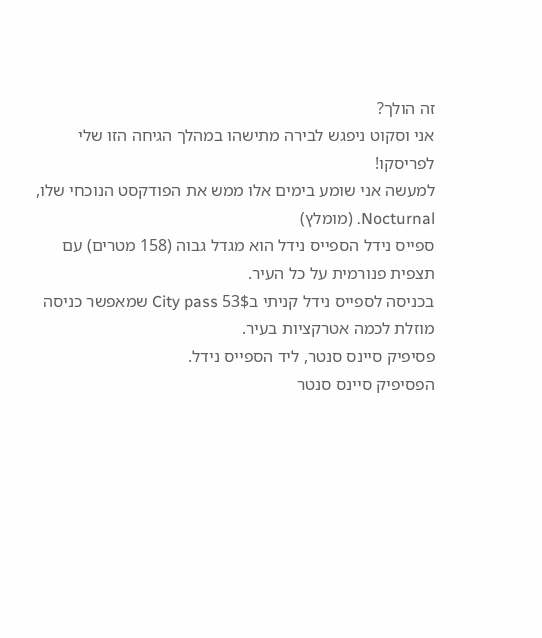זה הולך?
אני וסקוט ניפגש לבירה מתישהו במהלך הגיחה הזו שלי לפריסקו!
למעשה אני שומע בימים אלו ממש את הפודקסט הנוכחי שלו, Nocturnal. (מומלץ)
ספייס נידל הספייס נידל הוא מגדל גבוה (158 מטרים) עם תצפית פנורמית על כל העיר.
בכניסה לספייס נידל קניתי ב53$ City pass שמאפשר כניסה מוזלת לכמה אטרקציות בעיר.
פסיפיק סיינס סנטר, ליד הספייס נידל.
הפסיפיק סיינס סנטר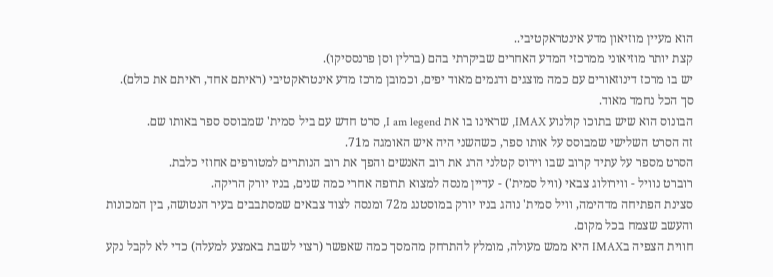הוא מעיין מוזיאון מדע אינטראקטיבי..
קצת יותר מוזיאוני ממרכזי המדע האחרים שביקרתי בהם (ברלין וסן פרנססיקו).
יש בו מרכז דינוזאורים עם כמה מוצגים ודגמים מאוד יפים, וכמובן מרכז מדע אינטראקטיבי (ראיתם אחד, ראיתם את כולם).
סך הכל נחמד מאוד.
הבונוס הוא שיש בתוכו קולנוע IMAX, שראינו בו את I am legend, סרט חדש עם ביל סמית' שמבוסס ספר באותו שם.
זה הסרט השלישי שמבוסס על אותו ספר, כשהשני היה איש האומגה מ71.
הסרט מספר על עתיד קרוב שבו וירוס קטלני הרג את רוב האנשים והפך את רוב הנותרים למטורפים אחוזי כלבת.
רוברט נוויל - ווירולוג צבאי (וויל סמית') - עדיין מנסה למצוא תרופה אחרי כמה שנים, בניו יורק הריקה.
סצינת הפתיחה מדהימה, וויל סמית' נוהג בניו יורק במוסטנג מ72 ומנסה לצוד צבאים שמסתבבים בעיר הנטושה, בין המכונות והעשב שצמח בכל מקום.
חווית הצפיה בIMAX היא ממש מעולה, מומלץ להתרחק מהמסך כמה שאפשר (רצוי לשבת באמצע למעלה) כדי לא לקבל נקע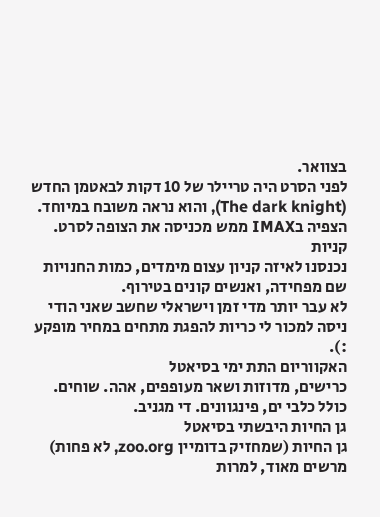בצוואר.
לפני הסרט היה טריילר של 10 דקות לבאטמן החדש (The dark knight), והוא נראה משובח במיוחד. הצפיה בIMAX ממש מכניסה את הצופה לסרט.
קניות
נכנסנו לאיזה קניון עצום מימדים, כמות החנויות שם מפחידה, ואנשים קונים בטירוף.
לא עבר יותר מדי זמן וישראלי שחשב שאני הודי ניסה למכור לי כריות להפגת מתחים במחיר מופקע :).
האקווריום התת ימי בסיאטל
כרישים, מדוזות ושאר מעופפים, אהה. שוחים.
כולל כלבי ים, פינגוונים. די מגניב.
גן החיות היבשתי בסיאטל
גן החיות (שמחזיק בדומיין zoo.org, לא פחות) מרשים מאוד, למרות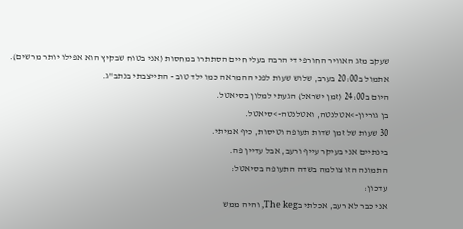שעקב מזג האוויר החורפי די הרבה בעלי חיים הסתתרו במחסות (אני בטוח שבקיץ הוא אפילו יותר מרשים).
אתמול ב20:00 בערב, שלוש שעות לפני ההמראה כמו ילד טוב - התייצבתי בנתב"ג.
היום ב24:00 (זמן ישראל) הגעתי למלון בסיאטל.
בן גוריון->אטלנטה, ואטלנטה->סיאטל.
30 שעות של זמן שדות תעופה וטיסות, כיף אמיתי.
בינתיים אני בעיקר עייף ורעב, אבל עדיין פה.
התמונה הזו צולמה בשדה התעופה בסיאטל:
עדכון:
אני כבר לא רעב, אכלתי בThe keg, והיה ממש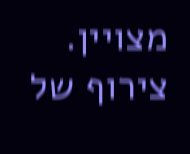מצויין.
צירוף של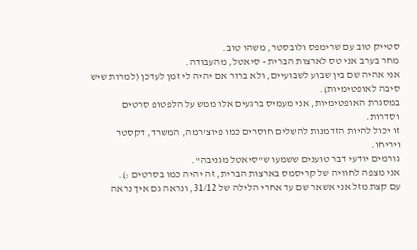סטייק טוב עם שרימפס ולובסטר, משהו טוב.
מחר בערב אני טס לארצות הברית - סיאטל, מהעבודה.
אני אהיה שם בין שבוע לשבועיים, ולא ברור אם יהיה לי זמן לעדכן (למרות שיש סיבה לאופטימיות).
במסגרת האופטימיות, אני מעמיס ברגעים אלו ממש על הלפטופ סרטים וסדרות.
זו יכול להיות הזדמנות להשלים חוסרים כמו פיוצ'רמה, המשרד, דקסטר ויריחו.
גורמים יודעי דבר טוענים ששמעו ש"סיאטל מגניבה".
אני מצפה לחוויה של קריסמס בארצות הברית, זה יהיה כמו בסרטים :).
עם קצת מזל אני אשאר שם עד אחרי הלילה של 31/12, ונראה גם איך נראה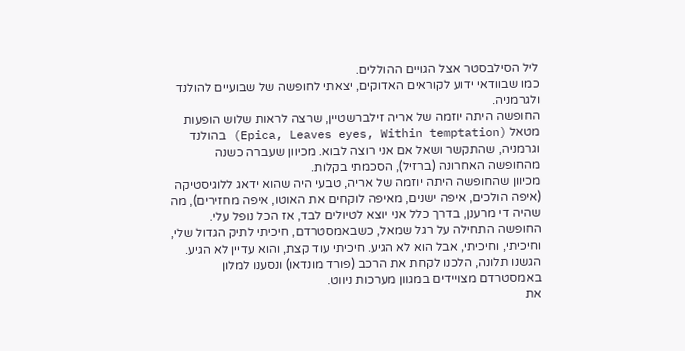ליל הסילבסטר אצל הגויים ההוללים.
כמו שבוודאי ידוע לקוראים האדוקים, יצאתי לחופשה של שבועיים להולנד ולגרמניה.
החופשה היתה יוזמה של אריה זילברשטיין, שרצה לראות שלוש הופעות מטאל (Epica, Leaves eyes, Within temptation) בהולנד וגרמניה, שהתקשר ושאל אם אני רוצה לבוא. מכיוון שעברה כשנה מהחופשה האחרונה (ברזיל), הסכמתי בקלות.
מכיוון שהחופשה היתה יוזמה של אריה, טבעי היה שהוא ידאג ללוגיסטיקה (איפה הולכים, איפה ישנים, מאיפה לוקחים את האוטו, איפה מחזירים), מה שהיה די מרענן, בדרך כלל אני יוצא לטיולים לבד, אז הכל נופל עלי.
החופשה התחילה על רגל שמאל, כשבאמסטרדם, חיכיתי לתיק הגדול שלי, וחיכיתי, וחיכיתי, אבל הוא לא הגיע. חיכיתי עוד קצת, והוא עדיין לא הגיע.
הגשנו תלונה, הלכנו לקחת את הרכב (פורד מונדאו) ונסענו למלון באמסטרדם מצויידים במגוון מערכות ניווט.
את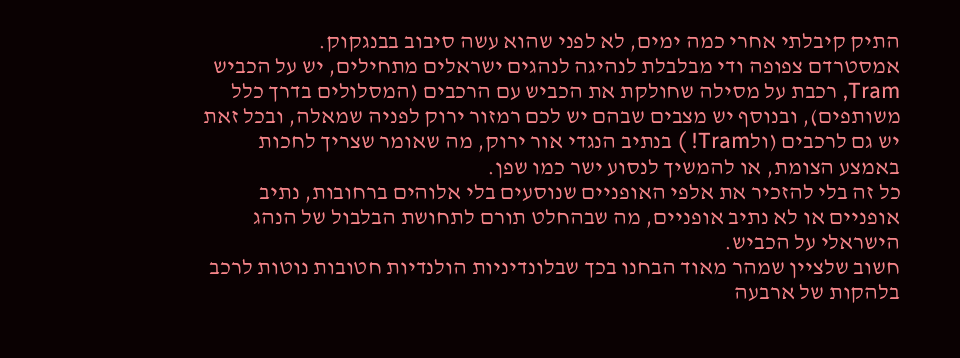התיק קיבלתי אחרי כמה ימים, לא לפני שהוא עשה סיבוב בבנגקוק.
אמסטרדם צפופה ודי מבלבלת לנהיגה לנהגים ישראלים מתחילים, יש על הכביש Tram, רכבת על מסילה שחולקת את הכביש עם הרכבים (המסלולים בדרך כלל משותפים), ובנוסף יש מצבים שבהם יש לכם רמזור ירוק לפניה שמאלה, ובכל זאת יש גם לרכבים (ולTram! ) בנתיב הנגדי אור ירוק, מה שאומר שצריך לחכות באמצע הצומת, או להמשיך לנסוע ישר כמו שפן.
כל זה בלי להזכיר את אלפי האופניים שנוסעים בלי אלוהים ברחובות, נתיב אופניים או לא נתיב אופניים, מה שבהחלט תורם לתחושת הבלבול של הנהג הישראלי על הכביש.
חשוב שלציין שמהר מאוד הבחנו בכך שבלונדיניות הולנדיות חטובות נוטות לרכב בלהקות של ארבעה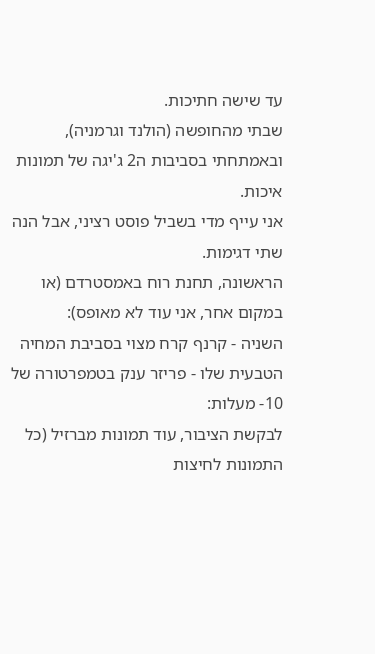עד שישה חתיכות.
שבתי מהחופשה (הולנד וגרמניה), ובאמתחתי בסביבות ה2 ג'יגה של תמונות איכות.
אני עייף מדי בשביל פוסט רציני, אבל הנה שתי דגימות.
הראשונה, תחנת רוח באמסטרדם (או במקום אחר, אני עוד לא מאופס):
השניה - קרנף קרח מצוי בסביבת המחיה הטבעית שלו - פריזר ענק בטמפרטורה של 10- מעלות:
לבקשת הציבור, עוד תמונות מברזיל (כל התמונות לחיצות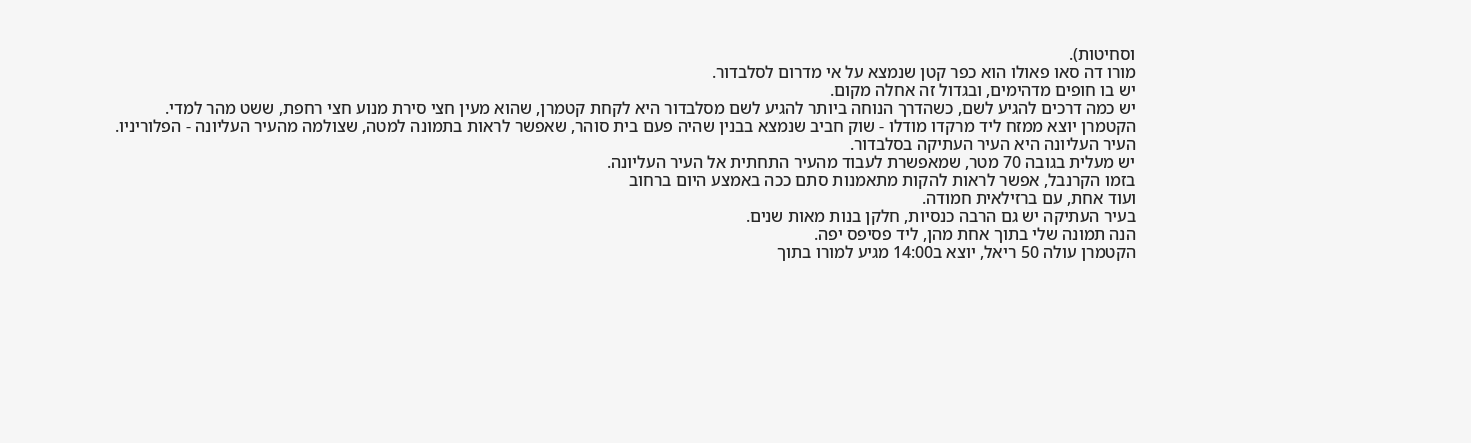וסחיטות).
מורו דה סאו פאולו הוא כפר קטן שנמצא על אי מדרום לסלבדור.
יש בו חופים מדהימים, ובגדול זה אחלה מקום.
יש כמה דרכים להגיע לשם, כשהדרך הנוחה ביותר להגיע לשם מסלבדור היא לקחת קטמרן, שהוא מעין חצי סירת מנוע חצי רחפת, ששט מהר למדי.
הקטמרן יוצא ממזח ליד מרקדו מודלו - שוק חביב שנמצא בבנין שהיה פעם בית סוהר, שאפשר לראות בתמונה למטה, שצולמה מהעיר העליונה - הפלוריניו.
העיר העליונה היא העיר העתיקה בסלבדור.
יש מעלית בגובה 70 מטר, שמאפשרת לעבוד מהעיר התחתית אל העיר העליונה.
בזמו הקרנבל, אפשר לראות להקות מתאמנות סתם ככה באמצע היום ברחוב
ועוד אחת, עם ברזילאית חמודה.
בעיר העתיקה יש גם הרבה כנסיות, חלקן בנות מאות שנים.
הנה תמונה שלי בתוך אחת מהן, ליד פסיפס יפה.
הקטמרן עולה 50 ריאל, יוצא ב14:00 מגיע למורו בתוך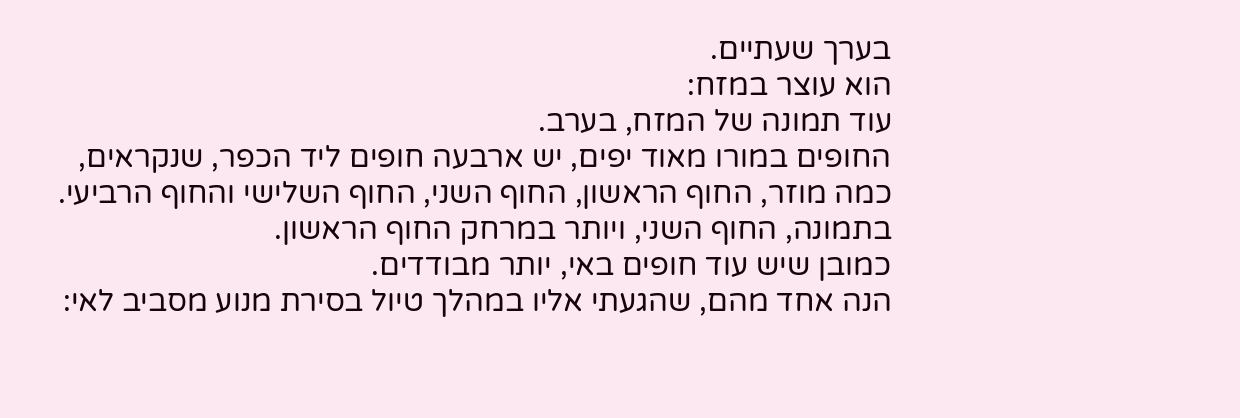בערך שעתיים.
הוא עוצר במזח:
עוד תמונה של המזח, בערב.
החופים במורו מאוד יפים, יש ארבעה חופים ליד הכפר, שנקראים, כמה מוזר, החוף הראשון, החוף השני, החוף השלישי והחוף הרביעי.
בתמונה, החוף השני, ויותר במרחק החוף הראשון.
כמובן שיש עוד חופים באי, יותר מבודדים.
הנה אחד מהם, שהגעתי אליו במהלך טיול בסירת מנוע מסביב לאי: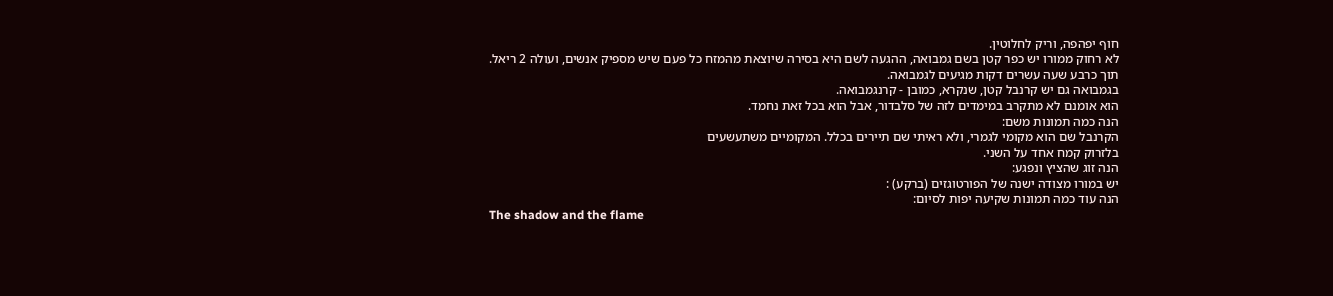חוף יפהפה, וריק לחלוטין.
לא רחוק ממורו יש כפר קטן בשם גמבואה, ההגעה לשם היא בסירה שיוצאת מהמזח כל פעם שיש מספיק אנשים, ועולה 2 ריאל.
תוך כרבע שעה עשרים דקות מגיעים לגמבואה.
בגמבואה גם יש קרנבל קטן, שנקרא, כמובן - קרנגמבואה.
הוא אומנם לא מתקרב במימדים לזה של סלבדור, אבל הוא בכל זאת נחמד.
הנה כמה תמונות משם:
הקרנבל שם הוא מקומי לגמרי, ולא ראיתי שם תיירים בכלל. המקומיים משתעשעים
בלזרוק קמח אחד על השני.
הנה זוג שהציץ ונפגע:
יש במורו מצודה ישנה של הפורטוגזים (ברקע) :
הנה עוד כמה תמונות שקיעה יפות לסיום:
The shadow and the flame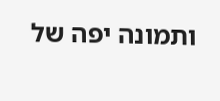ותמונה יפה של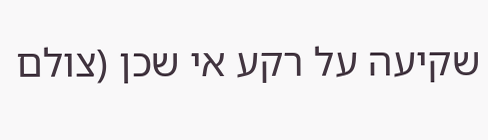שקיעה על רקע אי שכן (צולם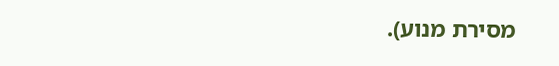מסירת מנוע).